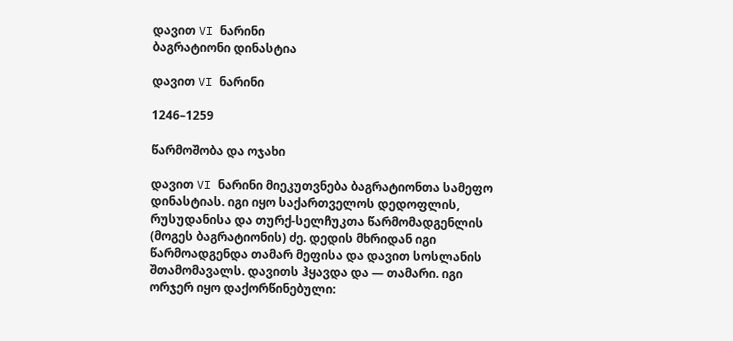დავით VI ნარინი
ბაგრატიონი დინასტია

დავით VI ნარინი

1246–1259

წარმოშობა და ოჯახი

დავით VI ნარინი მიეკუთვნება ბაგრატიონთა სამეფო დინასტიას. იგი იყო საქართველოს დედოფლის, რუსუდანისა და თურქ-სელჩუკთა წარმომადგენლის (მოგეს ბაგრატიონის) ძე. დედის მხრიდან იგი წარმოადგენდა თამარ მეფისა და დავით სოსლანის შთამომავალს. დავითს ჰყავდა და — თამარი. იგი ორჯერ იყო დაქორწინებული: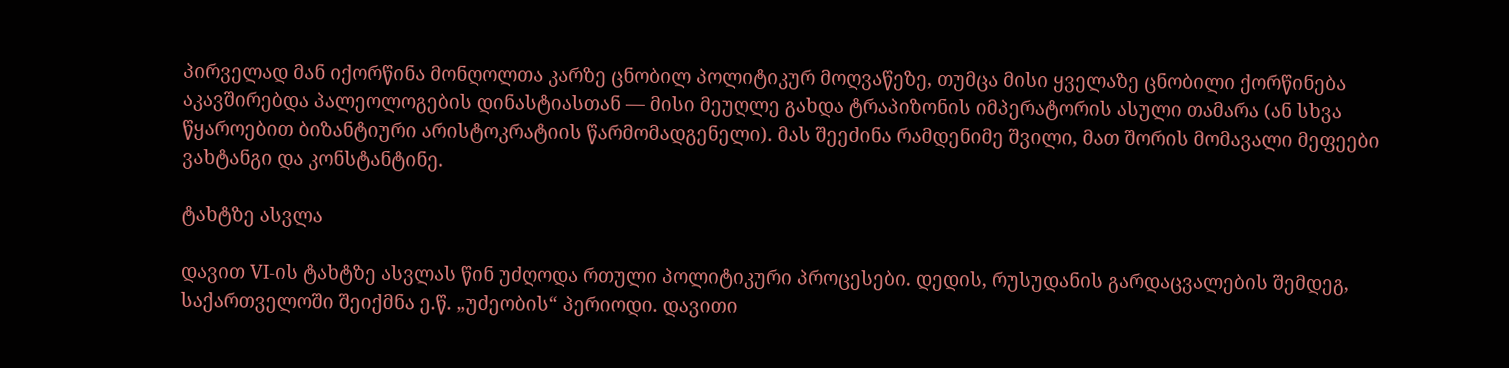პირველად მან იქორწინა მონღოლთა კარზე ცნობილ პოლიტიკურ მოღვაწეზე, თუმცა მისი ყველაზე ცნობილი ქორწინება აკავშირებდა პალეოლოგების დინასტიასთან — მისი მეუღლე გახდა ტრაპიზონის იმპერატორის ასული თამარა (ან სხვა წყაროებით ბიზანტიური არისტოკრატიის წარმომადგენელი). მას შეეძინა რამდენიმე შვილი, მათ შორის მომავალი მეფეები ვახტანგი და კონსტანტინე.

ტახტზე ასვლა

დავით VI-ის ტახტზე ასვლას წინ უძღოდა რთული პოლიტიკური პროცესები. დედის, რუსუდანის გარდაცვალების შემდეგ, საქართველოში შეიქმნა ე.წ. „უძეობის“ პერიოდი. დავითი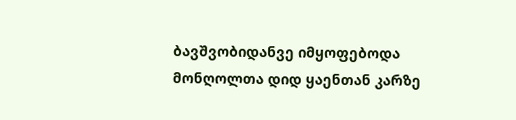ბავშვობიდანვე იმყოფებოდა მონღოლთა დიდ ყაენთან კარზე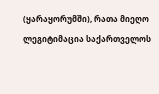(ყარაყორუმში), რათა მიეღო ლეგიტიმაცია საქართველოს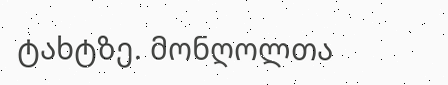ტახტზე. მონღოლთა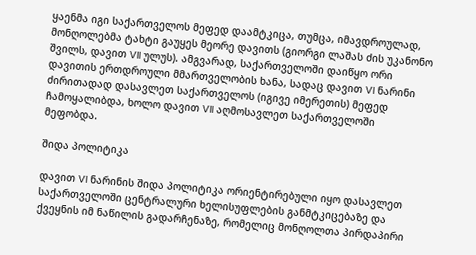ყაენმა იგი საქართველოს მეფედ დაამტკიცა, თუმცა, იმავდროულად, მონღოლებმა ტახტი გაუყეს მეორე დავითს (გიორგი ლაშას ძის უკანონო შვილს, დავით VII ულუს). ამგვარად, საქართველოში დაიწყო ორი დავითის ერთდროული მმართველობის ხანა, სადაც დავით VI ნარინი ძირითადად დასავლეთ საქართველოს (იგივე იმერეთის) მეფედ ჩამოყალიბდა, ხოლო დავით VII აღმოსავლეთ საქართველოში მეფობდა.

შიდა პოლიტიკა

დავით VI ნარინის შიდა პოლიტიკა ორიენტირებული იყო დასავლეთ საქართველოში ცენტრალური ხელისუფლების განმტკიცებაზე და ქვეყნის იმ ნაწილის გადარჩენაზე, რომელიც მონღოლთა პირდაპირი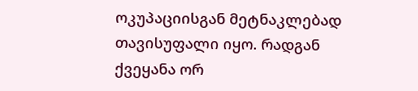ოკუპაციისგან მეტნაკლებად თავისუფალი იყო. რადგან ქვეყანა ორ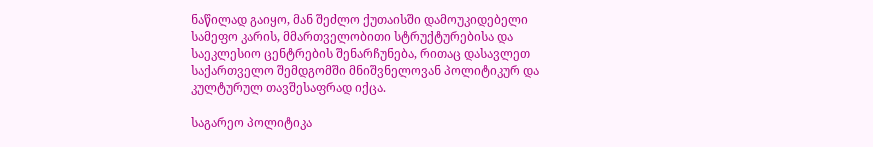ნაწილად გაიყო, მან შეძლო ქუთაისში დამოუკიდებელი სამეფო კარის, მმართველობითი სტრუქტურებისა და საეკლესიო ცენტრების შენარჩუნება, რითაც დასავლეთ საქართველო შემდგომში მნიშვნელოვან პოლიტიკურ და კულტურულ თავშესაფრად იქცა.

საგარეო პოლიტიკა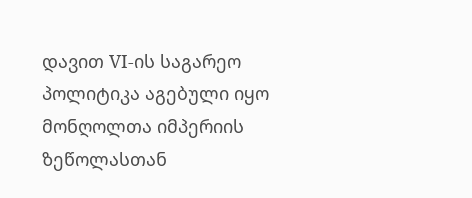დავით VI-ის საგარეო პოლიტიკა აგებული იყო მონღოლთა იმპერიის ზეწოლასთან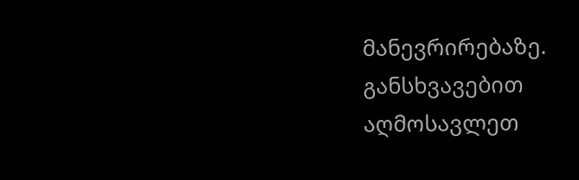მანევრირებაზე. განსხვავებით აღმოსავლეთ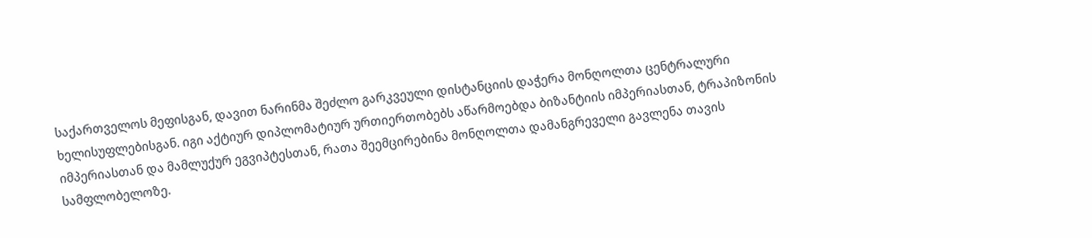საქართველოს მეფისგან, დავით ნარინმა შეძლო გარკვეული დისტანციის დაჭერა მონღოლთა ცენტრალური ხელისუფლებისგან. იგი აქტიურ დიპლომატიურ ურთიერთობებს აწარმოებდა ბიზანტიის იმპერიასთან, ტრაპიზონის იმპერიასთან და მამლუქურ ეგვიპტესთან, რათა შეემცირებინა მონღოლთა დამანგრეველი გავლენა თავის სამფლობელოზე.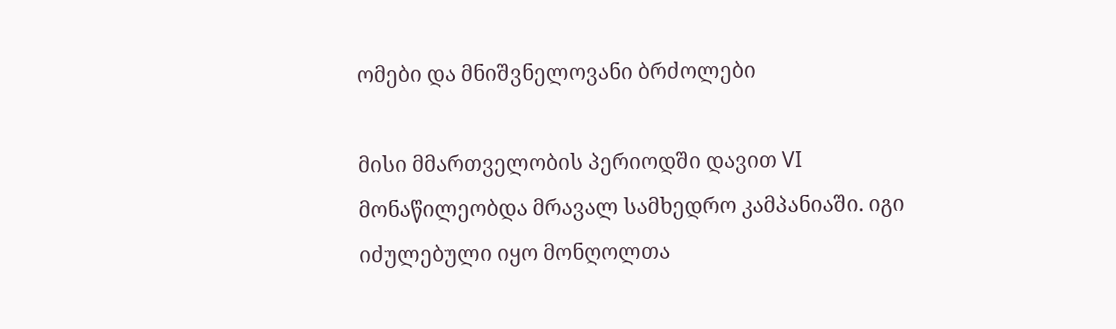ომები და მნიშვნელოვანი ბრძოლები

მისი მმართველობის პერიოდში დავით VI მონაწილეობდა მრავალ სამხედრო კამპანიაში. იგი იძულებული იყო მონღოლთა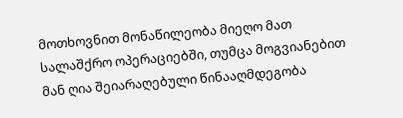მოთხოვნით მონაწილეობა მიეღო მათ სალაშქრო ოპერაციებში, თუმცა მოგვიანებით მან ღია შეიარაღებული წინააღმდეგობა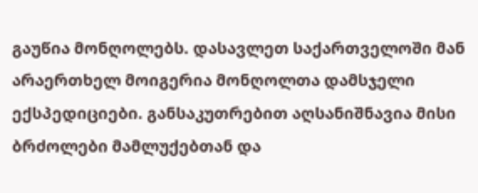გაუწია მონღოლებს. დასავლეთ საქართველოში მან არაერთხელ მოიგერია მონღოლთა დამსჯელი ექსპედიციები. განსაკუთრებით აღსანიშნავია მისი ბრძოლები მამლუქებთან და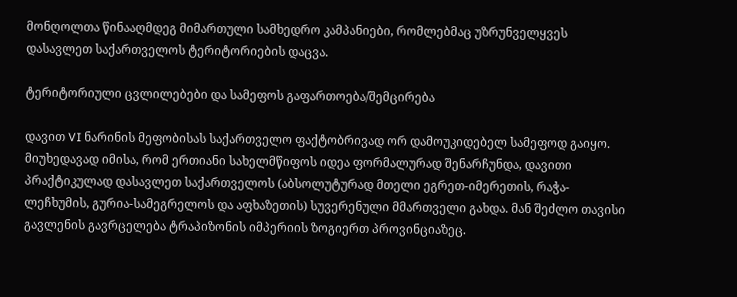მონღოლთა წინააღმდეგ მიმართული სამხედრო კამპანიები, რომლებმაც უზრუნველყვეს დასავლეთ საქართველოს ტერიტორიების დაცვა.

ტერიტორიული ცვლილებები და სამეფოს გაფართოება/შემცირება

დავით VI ნარინის მეფობისას საქართველო ფაქტობრივად ორ დამოუკიდებელ სამეფოდ გაიყო. მიუხედავად იმისა, რომ ერთიანი სახელმწიფოს იდეა ფორმალურად შენარჩუნდა, დავითი პრაქტიკულად დასავლეთ საქართველოს (აბსოლუტურად მთელი ეგრეთ-იმერეთის, რაჭა-ლეჩხუმის, გურია-სამეგრელოს და აფხაზეთის) სუვერენული მმართველი გახდა. მან შეძლო თავისი გავლენის გავრცელება ტრაპიზონის იმპერიის ზოგიერთ პროვინციაზეც.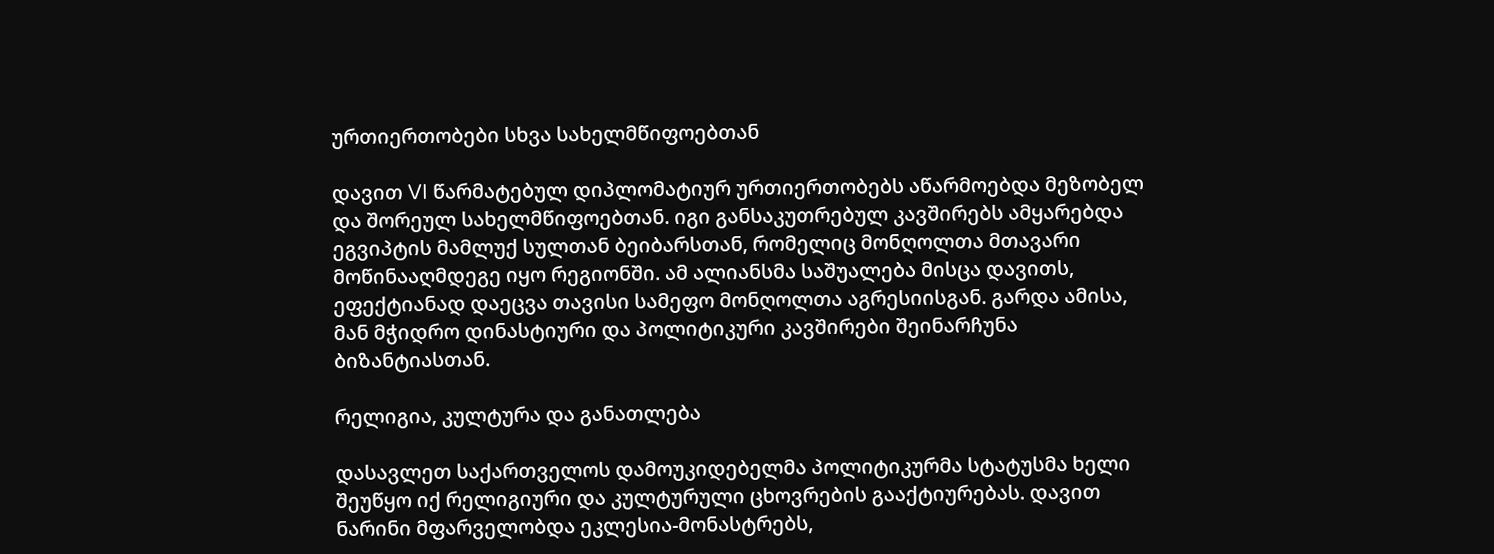ურთიერთობები სხვა სახელმწიფოებთან

დავით VI წარმატებულ დიპლომატიურ ურთიერთობებს აწარმოებდა მეზობელ და შორეულ სახელმწიფოებთან. იგი განსაკუთრებულ კავშირებს ამყარებდა ეგვიპტის მამლუქ სულთან ბეიბარსთან, რომელიც მონღოლთა მთავარი მოწინააღმდეგე იყო რეგიონში. ამ ალიანსმა საშუალება მისცა დავითს, ეფექტიანად დაეცვა თავისი სამეფო მონღოლთა აგრესიისგან. გარდა ამისა, მან მჭიდრო დინასტიური და პოლიტიკური კავშირები შეინარჩუნა ბიზანტიასთან.

რელიგია, კულტურა და განათლება

დასავლეთ საქართველოს დამოუკიდებელმა პოლიტიკურმა სტატუსმა ხელი შეუწყო იქ რელიგიური და კულტურული ცხოვრების გააქტიურებას. დავით ნარინი მფარველობდა ეკლესია-მონასტრებს,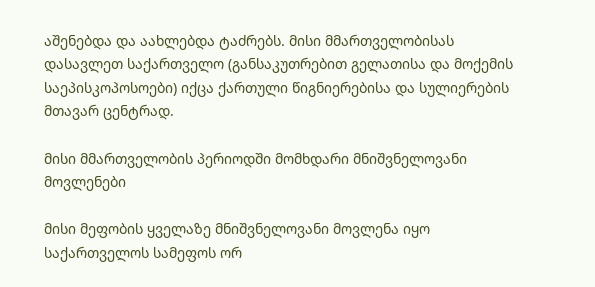აშენებდა და აახლებდა ტაძრებს. მისი მმართველობისას დასავლეთ საქართველო (განსაკუთრებით გელათისა და მოქემის საეპისკოპოსოები) იქცა ქართული წიგნიერებისა და სულიერების მთავარ ცენტრად.

მისი მმართველობის პერიოდში მომხდარი მნიშვნელოვანი მოვლენები

მისი მეფობის ყველაზე მნიშვნელოვანი მოვლენა იყო საქართველოს სამეფოს ორ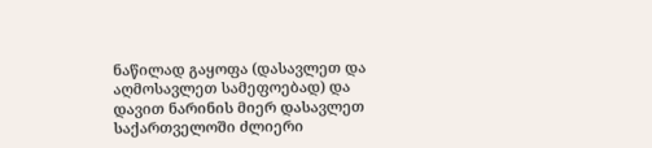ნაწილად გაყოფა (დასავლეთ და აღმოსავლეთ სამეფოებად) და დავით ნარინის მიერ დასავლეთ საქართველოში ძლიერი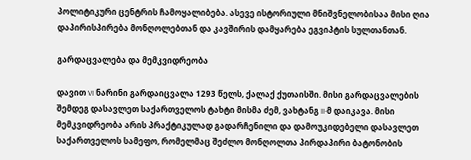პოლიტიკური ცენტრის ჩამოყალიბება. ასევე ისტორიული მნიშვნელობისაა მისი ღია დაპირისპირება მონღოლებთან და კავშირის დამყარება ეგვიპტის სულთანთან.

გარდაცვალება და მემკვიდრეობა

დავით VI ნარინი გარდაიცვალა 1293 წელს, ქალაქ ქუთაისში. მისი გარდაცვალების შემდეგ დასავლეთ საქართველოს ტახტი მისმა ძემ, ვახტანგ II-მ დაიკავა. მისი მემკვიდრეობა არის პრაქტიკულად გადარჩენილი და დამოუკიდებელი დასავლეთ საქართველოს სამეფო, რომელმაც შეძლო მონღოლთა პირდაპირი ბატონობის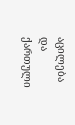აცილება და ქართული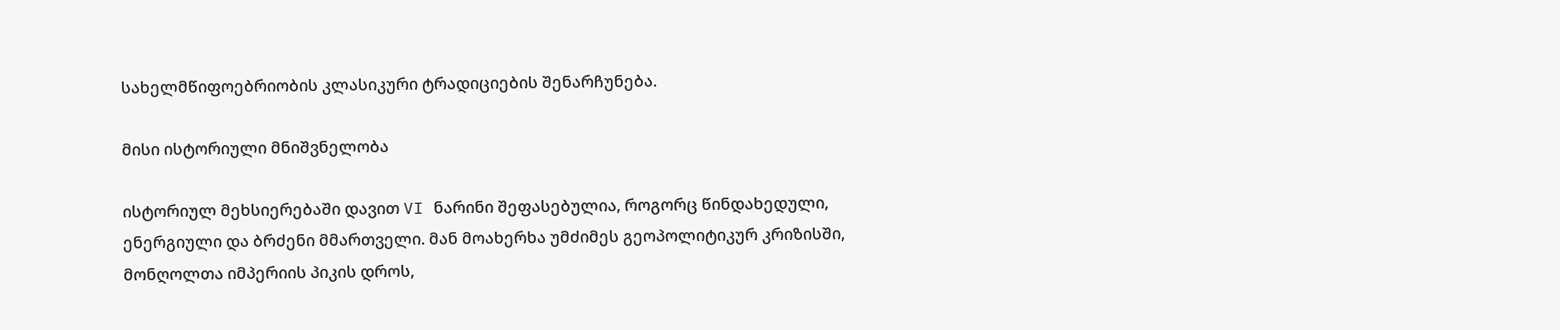სახელმწიფოებრიობის კლასიკური ტრადიციების შენარჩუნება.

მისი ისტორიული მნიშვნელობა

ისტორიულ მეხსიერებაში დავით VI ნარინი შეფასებულია, როგორც წინდახედული, ენერგიული და ბრძენი მმართველი. მან მოახერხა უმძიმეს გეოპოლიტიკურ კრიზისში, მონღოლთა იმპერიის პიკის დროს,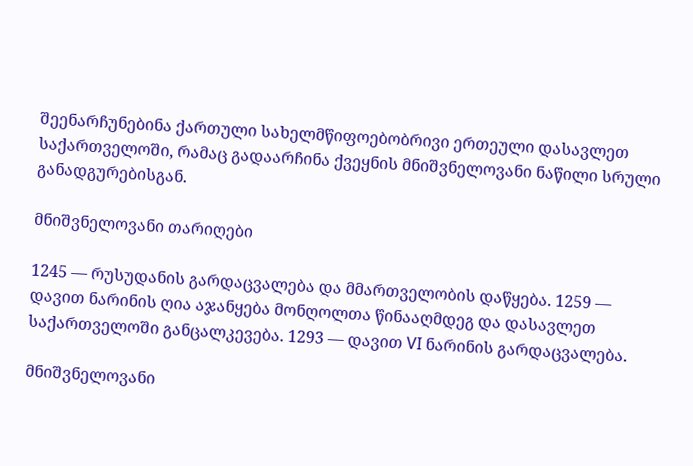შეენარჩუნებინა ქართული სახელმწიფოებობრივი ერთეული დასავლეთ საქართველოში, რამაც გადაარჩინა ქვეყნის მნიშვნელოვანი ნაწილი სრული განადგურებისგან.

მნიშვნელოვანი თარიღები

1245 — რუსუდანის გარდაცვალება და მმართველობის დაწყება. 1259 — დავით ნარინის ღია აჯანყება მონღოლთა წინააღმდეგ და დასავლეთ საქართველოში განცალკევება. 1293 — დავით VI ნარინის გარდაცვალება.

მნიშვნელოვანი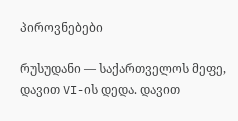პიროვნებები

რუსუდანი — საქართველოს მეფე, დავით VI-ის დედა. დავით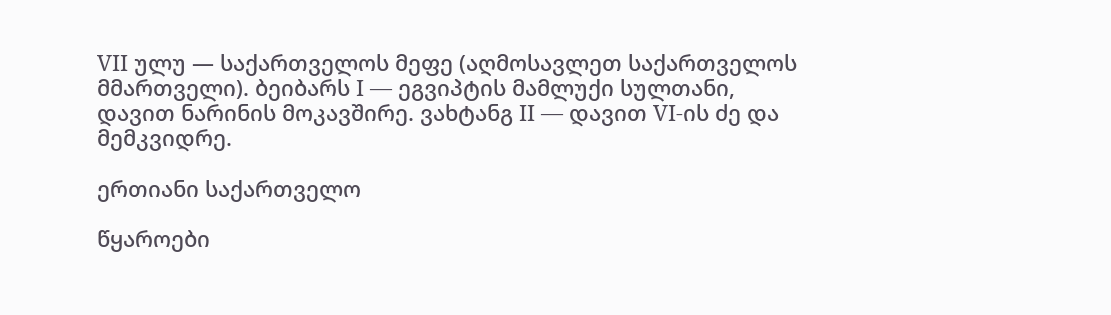VII ულუ — საქართველოს მეფე (აღმოსავლეთ საქართველოს მმართველი). ბეიბარს I — ეგვიპტის მამლუქი სულთანი, დავით ნარინის მოკავშირე. ვახტანგ II — დავით VI-ის ძე და მემკვიდრე.

ერთიანი საქართველო

წყაროები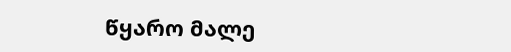წყარო მალე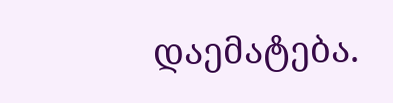დაემატება.